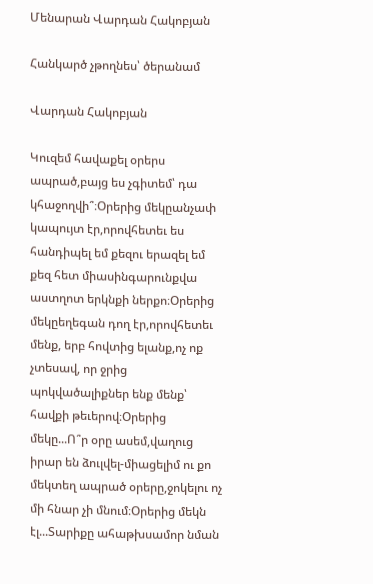Մենարան Վարդան Հակոբյան

Հանկարծ չթողնես՝ ծերանամ

Վարդան Հակոբյան

Կուզեմ հավաքել օրերս ապրած,բայց ես չգիտեմ՝ դա կհաջողվի՞։Օրերից մեկըանչափ կապույտ էր,որովհետեւ ես հանդիպել եմ քեզու երազել եմ քեզ հետ միասինգարունքվա աստղոտ երկնքի ներքո։Օրերից մեկըեղեգան դող էր,որովհետեւ մենք, երբ հովտից ելանք,ոչ ոք չտեսավ, որ ջրից պոկվածալիքներ ենք մենք՝ հավքի թեւերով։Օրերից մեկը...Ո՞ր օրը ասեմ,վաղուց իրար են ձուլվել-միացելիմ ու քո մեկտեղ ապրած օրերը,ջոկելու ոչ մի հնար չի մնում։Օրերից մեկն էլ...Տարիքը ահաթխսամոր նման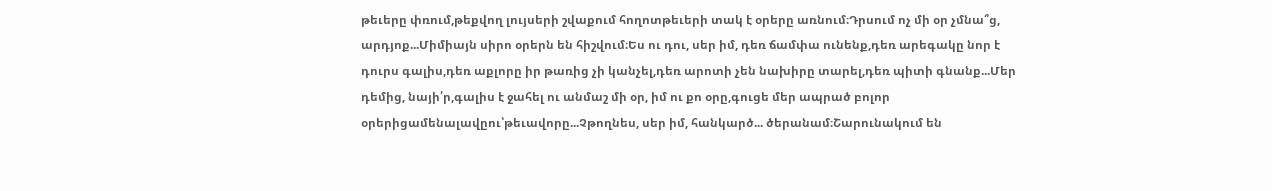թեւերը փռում,թեքվող լույսերի շվաքում հողոտթեւերի տակ է օրերը առնում։Դրսում ոչ մի օր չմնա՞ց, արդյոք...Միմիայն սիրո օրերն են հիշվում։Ես ու դու, սեր իմ, դեռ ճամփա ունենք,դեռ արեգակը նոր է դուրս գալիս,դեռ աքլորը իր թառից չի կանչել,դեռ արոտի չեն նախիրը տարել,դեռ պիտի գնանք...Մեր դեմից, նայի՛ր,գալիս է ջահել ու անմաշ մի օր, իմ ու քո օրը,գուցե մեր ապրած բոլոր օրերիցամենալավըու՝թեւավորը...Չթողնես, սեր իմ, հանկարծ... ծերանամ։Շարունակում են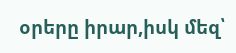օրերը իրար,իսկ մեզ՝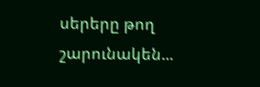սերերը թող շարունակեն...